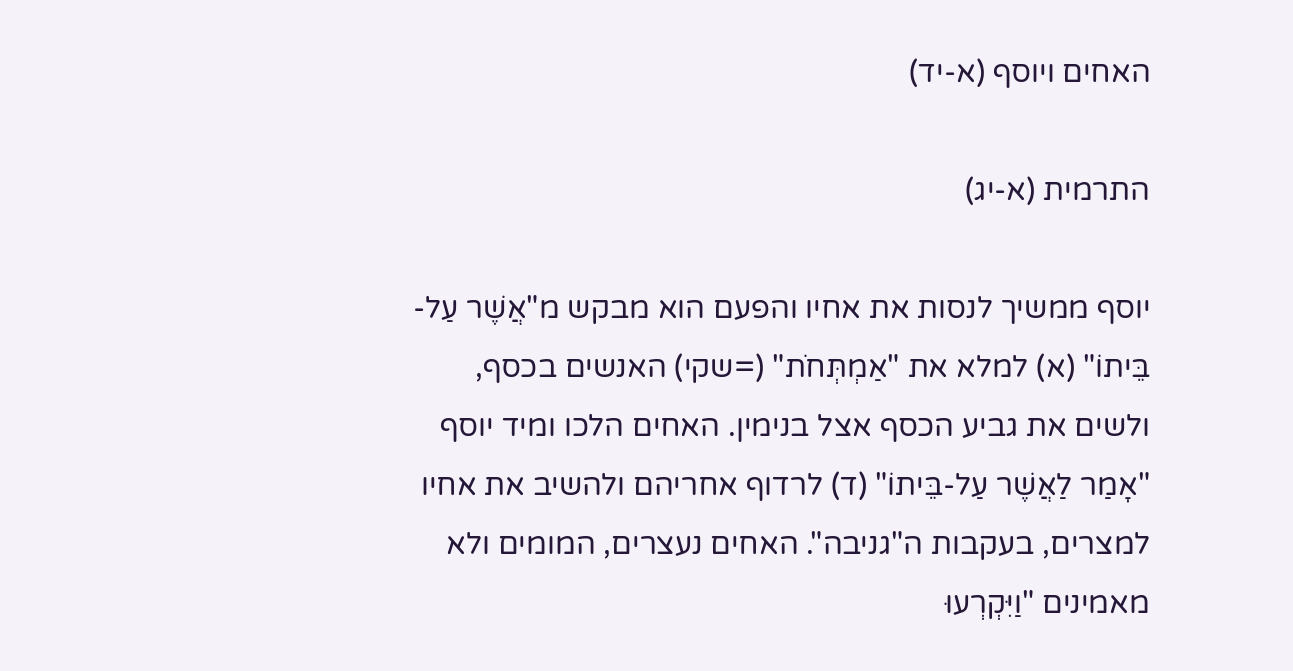האחים ויוסף (א-יד)

התרמית (א-יג)

יוסף ממשיך לנסות את אחיו והפעם הוא מבקש מ"אֲשֶׁר עַל-בֵּיתוֹ" (א) למלא את "אַמְתְּחֹת" (=שקי) האנשים בכסף, ולשים את גביע הכסף אצל בנימין. האחים הלכו ומיד יוסף "אָמַר לַאֲשֶׁר עַל-בֵּיתוֹ" (ד) לרדוף אחריהם ולהשיב את אחיו למצרים, בעקבות ה"גניבה". האחים נעצרים, המומים ולא מאמינים "וַיִּקְרְעוּ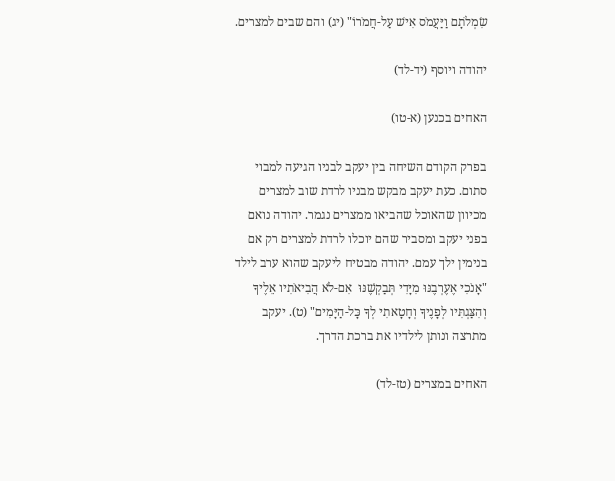שִׂמְלֹתָם וַיַּעֲמֹס אִישׁ עַל-חֲמֹרוֹ" (יג) והם שבים למצרים.

יהודה ויוסף (יד-לד)

האחים בכנען (א-טו)

בפרק הקודם השיחה בין יעקב לבניו הגיעה למבוי סתום. כעת יעקב מבקש מבניו לרדת שוב למצרים מכיוון שהאוכל שהביאו ממצרים נגמר. יהודה נואם בפני יעקב ומסביר שהם יוכלו לרדת למצרים רק אם בנימין ילך עמם. יהודה מבטיח ליעקב שהוא ערב לילד "אָנֹכִי אֶעֶרְבֶנּוּ מִיָּדִי תְּבַקְשֶׁנּוּ  אִם-לֹא הֲבִיאֹתִיו אֵלֶיךָ וְהִצַּגְתִּיו לְפָנֶיךָ וְחָטָאתִי לְךָ כָּל-הַיָּמִים" (ט). יעקב מתרצה ונותן לילדיו את ברכת הדרך.

האחים במצרים (טז-לד)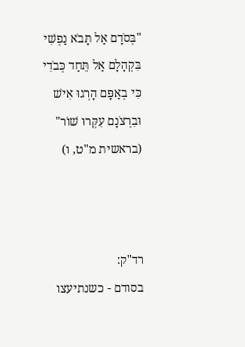"בְּסֹדָם אַל תָּבֹא נַפְשִׁי בִּקְהָלָם אַל תֵּחַד כְּבֹדִי כִּי בְאַפָּם הָרְגוּ אִישׁ וּבִרְצֹנָם עִקְּרוּ שׁוֹר" (בראשית מ"ט, ו)



רד"ק:
בסודם - כשנתיעצו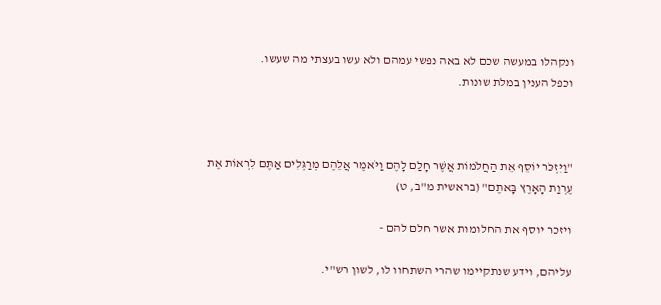ונקהלו במעשה שכם לא באה נפשי עמהם ולא עשו בעצתי מה שעשו.
וכפל הענין במלת שונות.



"וַיִּזְכֹּר יוֹסֵף אֵת הַחֲלֹמוֹת אֲשֶׁר חָלַם לָהֶם וַיֹּאמֶר אֲלֵהֶם מְרַגְּלִים אַתֶּם לִרְאוֹת אֶת עֶרְוַת הָאָרֶץ בָּאתֶם" (בראשית מ"ב, ט)

ויזכר יוסף את החלומות אשר חלם להם -

עליהם, וידע שנתקיימו שהרי השתחוו לו, לשון רש"י.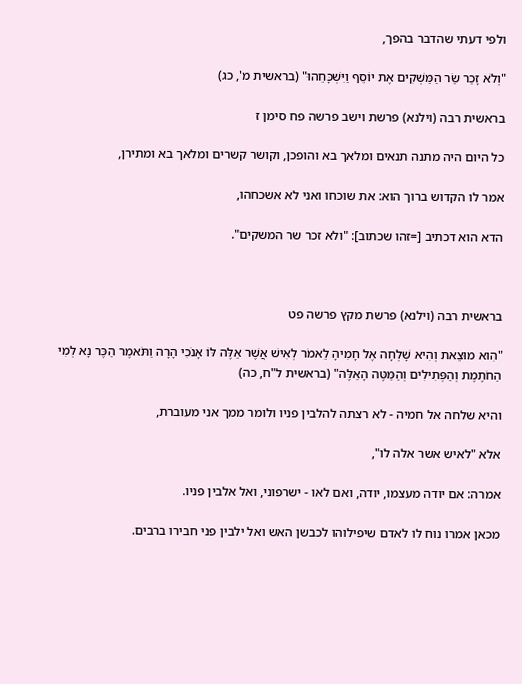ולפי דעתי שהדבר בהפך,

"וְלֹא זָכַר שַׂר הַמַּשְׁקִים אֶת יוֹסֵף וַיִּשְׁכָּחֵהוּ" (בראשית מ', כג)

בראשית רבה (וילנא) פרשת וישב פרשה פח סימן ז

כל היום היה מתנה תנאים ומלאך בא והופכן, וקושר קשרים ומלאך בא ומתירן,

אמר לו הקדוש ברוך הוא: את שוכחו ואני לא אשכחהו,

הדא הוא דכתיב [=זהו שכתוב]: "ולא זכר שר המשקים".



בראשית רבה (וילנא) פרשת מקץ פרשה פט

"הִוא מוּצֵאת וְהִיא שָׁלְחָה אֶל חָמִיהָ לֵאמֹר לְאִישׁ אֲשֶׁר אֵלֶּה לּוֹ אָנֹכִי הָרָה וַתֹּאמֶר הַכֶּר נָא לְמִי הַחֹתֶמֶת וְהַפְּתִילִים וְהַמַּטֶּה הָאֵלֶּה" (בראשית ל"ח, כה)

והיא שלחה אל חמיה - לא רצתה להלבין פניו ולומר ממך אני מעוברת,

אלא "לאיש אשר אלה לו",

אמרה: אם יודה מעצמו, יודה, ואם לאו - ישרפוני, ואל אלבין פניו.

מכאן אמרו נוח לו לאדם שיפילוהו לכבשן האש ואל ילבין פני חבירו ברבים.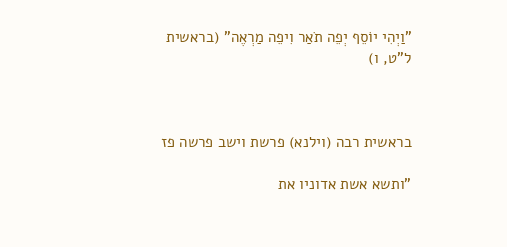"וַיְהִי יוֹסֵף יְפֵה תֹאַר וִיפֵה מַרְאֶה" (בראשית ל"ט, ו)



בראשית רבה (וילנא) פרשת וישב פרשה פז

"ותשא אשת אדוניו את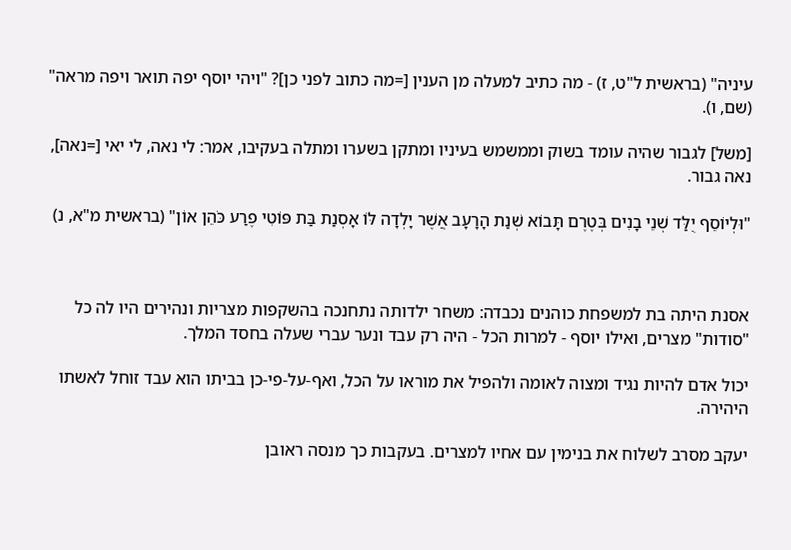עיניה" (בראשית ל"ט, ז) - מה כתיב למעלה מן הענין [=מה כתוב לפני כן]? "ויהי יוסף יפה תואר ויפה מראה" (שם, ו).

[משל] לגבור שהיה עומד בשוק וממשמש בעיניו ומתקן בשערו ומתלה בעקיבו, אמר: לי נאה, לי יאי [=נאה], נאה גבור.

"וּלְיוֹסֵף יֻלַּד שְׁנֵי בָנִים בְּטֶרֶם תָּבוֹא שְׁנַת הָרָעָב אֲשֶׁר יָלְדָה לּוֹ אָסְנַת בַּת פּוֹטִי פֶרַע כֹּהֵן אוֹן" (בראשית מ"א, נ)



אסנת היתה בת למשפחת כוהנים נכבדה: משחר ילדותה נתחנכה בהשקפות מצריות ונהירים היו לה כל "סודות" מצרים, ואילו יוסף - למרות הכל - היה רק עבד ונער עברי שעלה בחסד המלך.

יכול אדם להיות נגיד ומצוה לאומה ולהפיל את מוראו על הכל, ואף-על-פי-כן בביתו הוא עבד זוחל לאשתו היהירה.

יעקב מסרב לשלוח את בנימין עם אחיו למצרים. בעקבות כך מנסה ראובן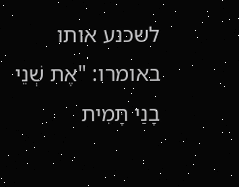לשכנע אותו באומרו: "אֶת שְׁנֵי בָנַי תָּמִית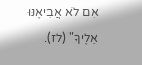אִם לֹא אֲבִיאֶנּוּ אֵלֶיךָ" (לז).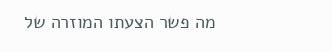מה פשר הצעתו המוזרה של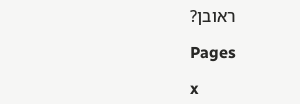ראובן?

Pages

x